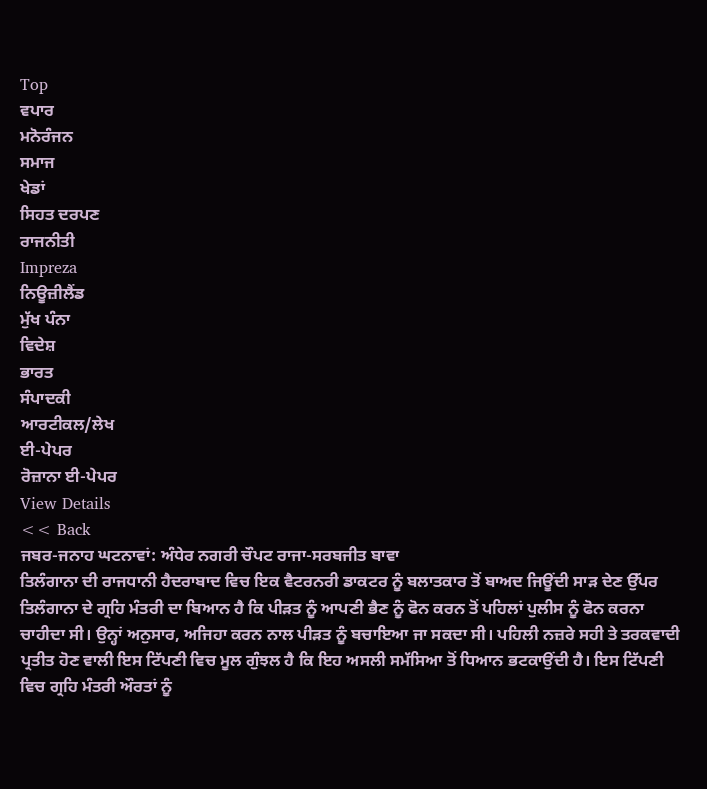Top
ਵਪਾਰ
ਮਨੋਰੰਜਨ
ਸਮਾਜ
ਖੇਡਾਂ
ਸਿਹਤ ਦਰਪਣ
ਰਾਜਨੀਤੀ
Impreza
ਨਿਊਜ਼ੀਲੈਂਡ
ਮੁੱਖ ਪੰਨਾ
ਵਿਦੇਸ਼
ਭਾਰਤ
ਸੰਪਾਦਕੀ
ਆਰਟੀਕਲ/ਲੇਖ
ਈ-ਪੇਪਰ
ਰੋਜ਼ਾਨਾ ਈ-ਪੇਪਰ
View Details
<< Back
ਜਬਰ-ਜਨਾਹ ਘਟਨਾਵਾਂ: ਅੰਧੇਰ ਨਗਰੀ ਚੌਪਟ ਰਾਜਾ-ਸਰਬਜੀਤ ਬਾਵਾ
ਤਿਲੰਗਾਨਾ ਦੀ ਰਾਜਧਾਨੀ ਹੈਦਰਾਬਾਦ ਵਿਚ ਇਕ ਵੈਟਰਨਰੀ ਡਾਕਟਰ ਨੂੰ ਬਲਾਤਕਾਰ ਤੋਂ ਬਾਅਦ ਜਿਊਂਦੀ ਸਾੜ ਦੇਣ ਉੱਪਰ ਤਿਲੰਗਾਨਾ ਦੇ ਗ੍ਰਹਿ ਮੰਤਰੀ ਦਾ ਬਿਆਨ ਹੈ ਕਿ ਪੀੜਤ ਨੂੰ ਆਪਣੀ ਭੈਣ ਨੂੰ ਫੋਨ ਕਰਨ ਤੋਂ ਪਹਿਲਾਂ ਪੁਲੀਸ ਨੂੰ ਫੋਨ ਕਰਨਾ ਚਾਹੀਦਾ ਸੀ। ਉਨ੍ਹਾਂ ਅਨੁਸਾਰ, ਅਜਿਹਾ ਕਰਨ ਨਾਲ ਪੀੜਤ ਨੂੰ ਬਚਾਇਆ ਜਾ ਸਕਦਾ ਸੀ। ਪਹਿਲੀ ਨਜ਼ਰੇ ਸਹੀ ਤੇ ਤਰਕਵਾਦੀ ਪ੍ਰਤੀਤ ਹੋਣ ਵਾਲੀ ਇਸ ਟਿੱਪਣੀ ਵਿਚ ਮੂਲ ਗੁੰਝਲ ਹੈ ਕਿ ਇਹ ਅਸਲੀ ਸਮੱਸਿਆ ਤੋਂ ਧਿਆਨ ਭਟਕਾਉਂਦੀ ਹੈ। ਇਸ ਟਿੱਪਣੀ ਵਿਚ ਗ੍ਰਹਿ ਮੰਤਰੀ ਔਰਤਾਂ ਨੂੰ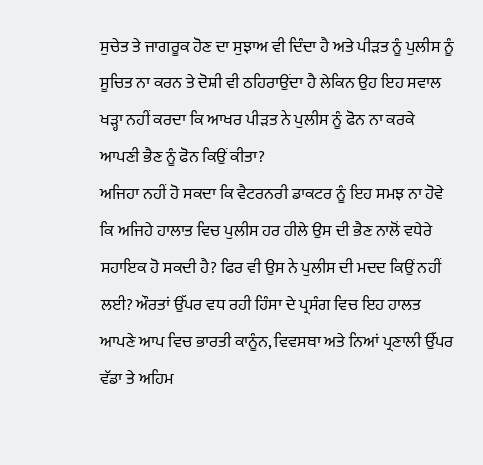ਸੁਚੇਤ ਤੇ ਜਾਗਰੂਕ ਹੋਣ ਦਾ ਸੁਝਾਅ ਵੀ ਦਿੰਦਾ ਹੈ ਅਤੇ ਪੀੜਤ ਨੂੰ ਪੁਲੀਸ ਨੂੰ ਸੂਚਿਤ ਨਾ ਕਰਨ ਤੇ ਦੋਸ਼ੀ ਵੀ ਠਹਿਰਾਉਂਦਾ ਹੈ ਲੇਕਿਨ ਉਹ ਇਹ ਸਵਾਲ ਖੜ੍ਹਾ ਨਹੀਂ ਕਰਦਾ ਕਿ ਆਖਰ ਪੀੜਤ ਨੇ ਪੁਲੀਸ ਨੂੰ ਫੋਨ ਨਾ ਕਰਕੇ ਆਪਣੀ ਭੈਣ ਨੂੰ ਫੋਨ ਕਿਉਂ ਕੀਤਾ?
ਅਜਿਹਾ ਨਹੀਂ ਹੋ ਸਕਦਾ ਕਿ ਵੈਟਰਨਰੀ ਡਾਕਟਰ ਨੂੰ ਇਹ ਸਮਝ ਨਾ ਹੋਵੇ ਕਿ ਅਜਿਹੇ ਹਾਲਾਤ ਵਿਚ ਪੁਲੀਸ ਹਰ ਹੀਲੇ ਉਸ ਦੀ ਭੈਣ ਨਾਲੋਂ ਵਧੇਰੇ ਸਹਾਇਕ ਹੋ ਸਕਦੀ ਹੈ? ਫਿਰ ਵੀ ਉਸ ਨੇ ਪੁਲੀਸ ਦੀ ਮਦਦ ਕਿਉਂ ਨਹੀਂ ਲਈ? ਔਰਤਾਂ ਉੱਪਰ ਵਧ ਰਹੀ ਹਿੰਸਾ ਦੇ ਪ੍ਰਸੰਗ ਵਿਚ ਇਹ ਹਾਲਤ ਆਪਣੇ ਆਪ ਵਿਚ ਭਾਰਤੀ ਕਾਨੂੰਨ, ਵਿਵਸਥਾ ਅਤੇ ਨਿਆਂ ਪ੍ਰਣਾਲੀ ਉੱਪਰ ਵੱਡਾ ਤੇ ਅਹਿਮ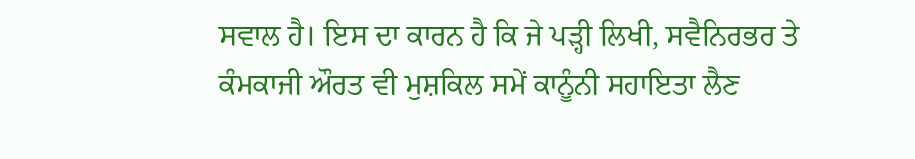ਸਵਾਲ ਹੈ। ਇਸ ਦਾ ਕਾਰਨ ਹੈ ਕਿ ਜੇ ਪੜ੍ਹੀ ਲਿਖੀ, ਸਵੈਨਿਰਭਰ ਤੇ ਕੰਮਕਾਜੀ ਔਰਤ ਵੀ ਮੁਸ਼ਕਿਲ ਸਮੇਂ ਕਾਨੂੰਨੀ ਸਹਾਇਤਾ ਲੈਣ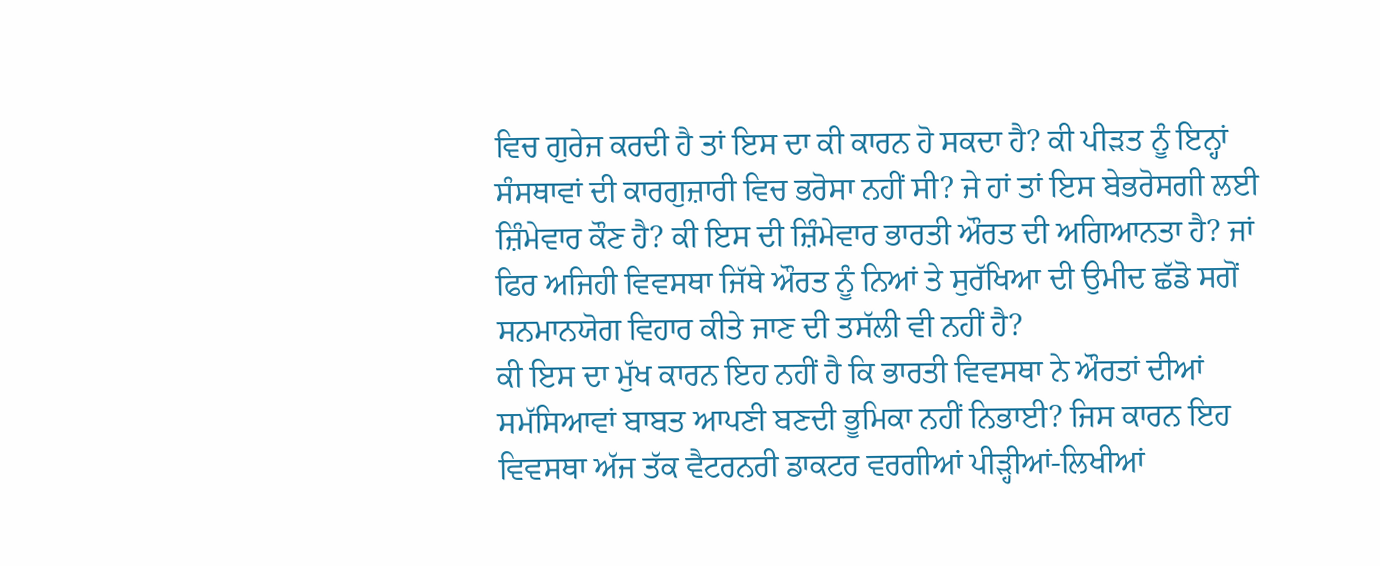ਵਿਚ ਗੁਰੇਜ ਕਰਦੀ ਹੈ ਤਾਂ ਇਸ ਦਾ ਕੀ ਕਾਰਨ ਹੋ ਸਕਦਾ ਹੈ? ਕੀ ਪੀੜਤ ਨੂੰ ਇਨ੍ਹਾਂ ਸੰਸਥਾਵਾਂ ਦੀ ਕਾਰਗੁਜ਼ਾਰੀ ਵਿਚ ਭਰੋਸਾ ਨਹੀਂ ਸੀ? ਜੇ ਹਾਂ ਤਾਂ ਇਸ ਬੇਭਰੋਸਗੀ ਲਈ ਜ਼ਿੰਮੇਵਾਰ ਕੌਣ ਹੈ? ਕੀ ਇਸ ਦੀ ਜ਼ਿੰਮੇਵਾਰ ਭਾਰਤੀ ਔਰਤ ਦੀ ਅਗਿਆਨਤਾ ਹੈ? ਜਾਂ ਫਿਰ ਅਜਿਹੀ ਵਿਵਸਥਾ ਜਿੱਥੇ ਔਰਤ ਨੂੰ ਨਿਆਂ ਤੇ ਸੁਰੱਖਿਆ ਦੀ ਉਮੀਦ ਛੱਡੋ ਸਗੋਂ ਸਨਮਾਨਯੋਗ ਵਿਹਾਰ ਕੀਤੇ ਜਾਣ ਦੀ ਤਸੱਲੀ ਵੀ ਨਹੀਂ ਹੈ?
ਕੀ ਇਸ ਦਾ ਮੁੱਖ ਕਾਰਨ ਇਹ ਨਹੀਂ ਹੈ ਕਿ ਭਾਰਤੀ ਵਿਵਸਥਾ ਨੇ ਔਰਤਾਂ ਦੀਆਂ ਸਮੱਸਿਆਵਾਂ ਬਾਬਤ ਆਪਣੀ ਬਣਦੀ ਭੂਮਿਕਾ ਨਹੀਂ ਨਿਭਾਈ? ਜਿਸ ਕਾਰਨ ਇਹ ਵਿਵਸਥਾ ਅੱਜ ਤੱਕ ਵੈਟਰਨਰੀ ਡਾਕਟਰ ਵਰਗੀਆਂ ਪੀੜ੍ਹੀਆਂ-ਲਿਖੀਆਂ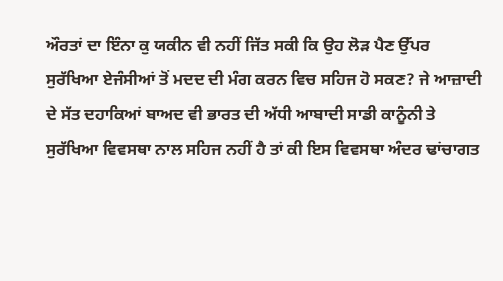ਔਰਤਾਂ ਦਾ ਇੰਨਾ ਕੁ ਯਕੀਨ ਵੀ ਨਹੀਂ ਜਿੱਤ ਸਕੀ ਕਿ ਉਹ ਲੋੜ ਪੈਣ ਉੱਪਰ ਸੁਰੱਖਿਆ ਏਜੰਸੀਆਂ ਤੋਂ ਮਦਦ ਦੀ ਮੰਗ ਕਰਨ ਵਿਚ ਸਹਿਜ ਹੋ ਸਕਣ? ਜੇ ਆਜ਼ਾਦੀ ਦੇ ਸੱਤ ਦਹਾਕਿਆਂ ਬਾਅਦ ਵੀ ਭਾਰਤ ਦੀ ਅੱਧੀ ਆਬਾਦੀ ਸਾਡੀ ਕਾਨੂੰਨੀ ਤੇ ਸੁਰੱਖਿਆ ਵਿਵਸਥਾ ਨਾਲ ਸਹਿਜ ਨਹੀਂ ਹੈ ਤਾਂ ਕੀ ਇਸ ਵਿਵਸਥਾ ਅੰਦਰ ਢਾਂਚਾਗਤ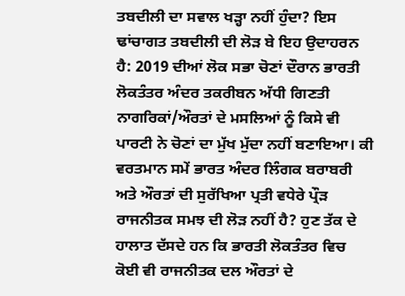ਤਬਦੀਲੀ ਦਾ ਸਵਾਲ ਖੜ੍ਹਾ ਨਹੀਂ ਹੁੰਦਾ? ਇਸ ਢਾਂਚਾਗਤ ਤਬਦੀਲੀ ਦੀ ਲੋੜ ਬੇ ਇਹ ਉਦਾਹਰਨ ਹੈ: 2019 ਦੀਆਂ ਲੋਕ ਸਭਾ ਚੋਣਾਂ ਦੌਰਾਨ ਭਾਰਤੀ ਲੋਕਤੰਤਰ ਅੰਦਰ ਤਕਰੀਬਨ ਅੱਧੀ ਗਿਣਤੀ ਨਾਗਰਿਕਾਂ/ਔਰਤਾਂ ਦੇ ਮਸਲਿਆਂ ਨੂੰ ਕਿਸੇ ਵੀ ਪਾਰਟੀ ਨੇ ਚੋਣਾਂ ਦਾ ਮੁੱਖ ਮੁੱਦਾ ਨਹੀਂ ਬਣਾਇਆ। ਕੀ ਵਰਤਮਾਨ ਸਮੇਂ ਭਾਰਤ ਅੰਦਰ ਲਿੰਗਕ ਬਰਾਬਰੀ ਅਤੇ ਔਰਤਾਂ ਦੀ ਸੁਰੱਖਿਆ ਪ੍ਰਤੀ ਵਧੇਰੇ ਪ੍ਰੌੜ ਰਾਜਨੀਤਕ ਸਮਝ ਦੀ ਲੋੜ ਨਹੀਂ ਹੈ? ਹੁਣ ਤੱਕ ਦੇ ਹਾਲਾਤ ਦੱਸਦੇ ਹਨ ਕਿ ਭਾਰਤੀ ਲੋਕਤੰਤਰ ਵਿਚ ਕੋਈ ਵੀ ਰਾਜਨੀਤਕ ਦਲ ਔਰਤਾਂ ਦੇ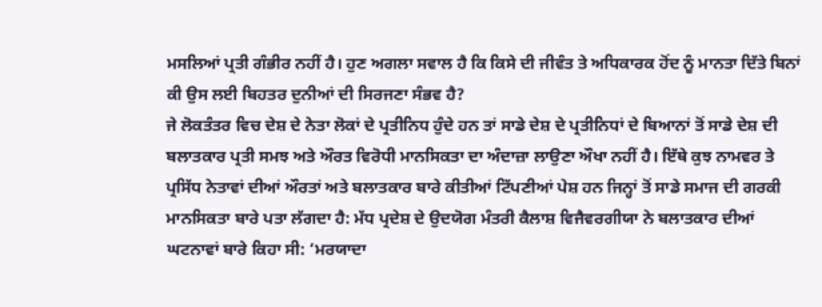ਮਸਲਿਆਂ ਪ੍ਰਤੀ ਗੰਭੀਰ ਨਹੀਂ ਹੈ। ਹੁਣ ਅਗਲਾ ਸਵਾਲ ਹੈ ਕਿ ਕਿਸੇ ਦੀ ਜੀਵੰਤ ਤੇ ਅਧਿਕਾਰਕ ਹੋਂਦ ਨੂੰ ਮਾਨਤਾ ਦਿੱਤੇ ਬਿਨਾਂ ਕੀ ਉਸ ਲਈ ਬਿਹਤਰ ਦੁਨੀਆਂ ਦੀ ਸਿਰਜਣਾ ਸੰਭਵ ਹੈ?
ਜੇ ਲੋਕਤੰਤਰ ਵਿਚ ਦੇਸ਼ ਦੇ ਨੇਤਾ ਲੋਕਾਂ ਦੇ ਪ੍ਰਤੀਨਿਧ ਹੁੰਦੇ ਹਨ ਤਾਂ ਸਾਡੇ ਦੇਸ਼ ਦੇ ਪ੍ਰਤੀਨਿਧਾਂ ਦੇ ਬਿਆਨਾਂ ਤੋਂ ਸਾਡੇ ਦੇਸ਼ ਦੀ ਬਲਾਤਕਾਰ ਪ੍ਰਤੀ ਸਮਝ ਅਤੇ ਔਰਤ ਵਿਰੋਧੀ ਮਾਨਸਿਕਤਾ ਦਾ ਅੰਦਾਜ਼ਾ ਲਾਉਣਾ ਔਖਾ ਨਹੀਂ ਹੈ। ਇੱਥੇ ਕੁਝ ਨਾਮਵਰ ਤੇ ਪ੍ਰਸਿੱਧ ਨੇਤਾਵਾਂ ਦੀਆਂ ਔਰਤਾਂ ਅਤੇ ਬਲਾਤਕਾਰ ਬਾਰੇ ਕੀਤੀਆਂ ਟਿੱਪਣੀਆਂ ਪੇਸ਼ ਹਨ ਜਿਨ੍ਹਾਂ ਤੋਂ ਸਾਡੇ ਸਮਾਜ ਦੀ ਗਰਕੀ ਮਾਨਸਿਕਤਾ ਬਾਰੇ ਪਤਾ ਲੱਗਦਾ ਹੈ: ਮੱਧ ਪ੍ਰਦੇਸ਼ ਦੇ ਉਦਯੋਗ ਮੰਤਰੀ ਕੈਲਾਸ਼ ਵਿਜੈਵਰਗੀਯਾ ਨੇ ਬਲਾਤਕਾਰ ਦੀਆਂ ਘਟਨਾਵਾਂ ਬਾਰੇ ਕਿਹਾ ਸੀ: ‘ਮਰਯਾਦਾ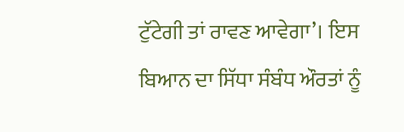ਟੁੱਟੇਗੀ ਤਾਂ ਰਾਵਣ ਆਵੇਗਾ’। ਇਸ ਬਿਆਨ ਦਾ ਸਿੱਧਾ ਸੰਬੰਧ ਔਰਤਾਂ ਨੂੰ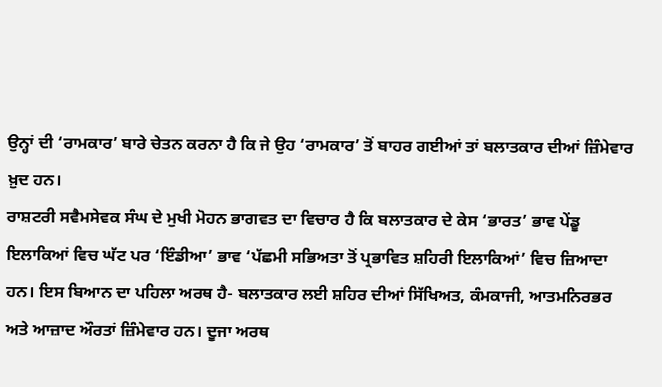ਉਨ੍ਹਾਂ ਦੀ ‘ਰਾਮਕਾਰ’ ਬਾਰੇ ਚੇਤਨ ਕਰਨਾ ਹੈ ਕਿ ਜੇ ਉਹ ‘ਰਾਮਕਾਰ’ ਤੋਂ ਬਾਹਰ ਗਈਆਂ ਤਾਂ ਬਲਾਤਕਾਰ ਦੀਆਂ ਜ਼ਿੰਮੇਵਾਰ ਖ਼ੁਦ ਹਨ।
ਰਾਸ਼ਟਰੀ ਸਵੈਮਸੇਵਕ ਸੰਘ ਦੇ ਮੁਖੀ ਮੋਹਨ ਭਾਗਵਤ ਦਾ ਵਿਚਾਰ ਹੈ ਕਿ ਬਲਾਤਕਾਰ ਦੇ ਕੇਸ ‘ਭਾਰਤ’ ਭਾਵ ਪੇਂਡੂ ਇਲਾਕਿਆਂ ਵਿਚ ਘੱਟ ਪਰ ‘ਇੰਡੀਆ’ ਭਾਵ ‘ਪੱਛਮੀ ਸਭਿਅਤਾ ਤੋਂ ਪ੍ਰਭਾਵਿਤ ਸ਼ਹਿਰੀ ਇਲਾਕਿਆਂ’ ਵਿਚ ਜ਼ਿਆਦਾ ਹਨ। ਇਸ ਬਿਆਨ ਦਾ ਪਹਿਲਾ ਅਰਥ ਹੈ- ਬਲਾਤਕਾਰ ਲਈ ਸ਼ਹਿਰ ਦੀਆਂ ਸਿੱਖਿਅਤ, ਕੰਮਕਾਜੀ, ਆਤਮਨਿਰਭਰ ਅਤੇ ਆਜ਼ਾਦ ਔਰਤਾਂ ਜ਼ਿੰਮੇਵਾਰ ਹਨ। ਦੂਜਾ ਅਰਥ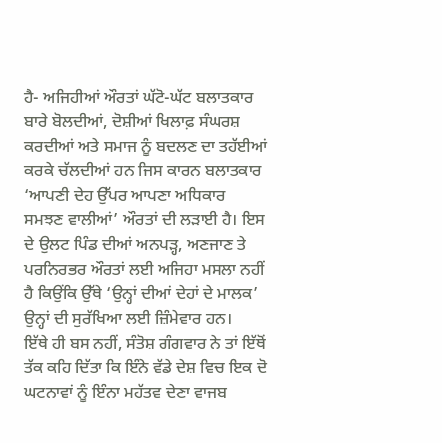ਹੈ- ਅਜਿਹੀਆਂ ਔਰਤਾਂ ਘੱਟੋ-ਘੱਟ ਬਲਾਤਕਾਰ ਬਾਰੇ ਬੋਲਦੀਆਂ, ਦੋਸ਼ੀਆਂ ਖਿਲਾਫ਼ ਸੰਘਰਸ਼ ਕਰਦੀਆਂ ਅਤੇ ਸਮਾਜ ਨੂੰ ਬਦਲਣ ਦਾ ਤਹੱਈਆਂ ਕਰਕੇ ਚੱਲਦੀਆਂ ਹਨ ਜਿਸ ਕਾਰਨ ਬਲਾਤਕਾਰ ‘ਆਪਣੀ ਦੇਹ ਉੱਪਰ ਆਪਣਾ ਅਧਿਕਾਰ ਸਮਝਣ ਵਾਲੀਆਂ’ ਔਰਤਾਂ ਦੀ ਲੜਾਈ ਹੈ। ਇਸ ਦੇ ਉਲਟ ਪਿੰਡ ਦੀਆਂ ਅਨਪੜ੍ਹ, ਅਣਜਾਣ ਤੇ ਪਰਨਿਰਭਰ ਔਰਤਾਂ ਲਈ ਅਜਿਹਾ ਮਸਲਾ ਨਹੀਂ ਹੈ ਕਿਉਂਕਿ ਉੱਥੇ ‘ਉਨ੍ਹਾਂ ਦੀਆਂ ਦੇਹਾਂ ਦੇ ਮਾਲਕ’ ਉਨ੍ਹਾਂ ਦੀ ਸੁਰੱਖਿਆ ਲਈ ਜ਼ਿੰਮੇਵਾਰ ਹਨ।
ਇੱਥੇ ਹੀ ਬਸ ਨਹੀਂ, ਸੰਤੋਸ਼ ਗੰਗਵਾਰ ਨੇ ਤਾਂ ਇੱਥੋਂ ਤੱਕ ਕਹਿ ਦਿੱਤਾ ਕਿ ਇੰਨੇ ਵੱਡੇ ਦੇਸ਼ ਵਿਚ ਇਕ ਦੋ ਘਟਨਾਵਾਂ ਨੂੰ ਇੰਨਾ ਮਹੱਤਵ ਦੇਣਾ ਵਾਜਬ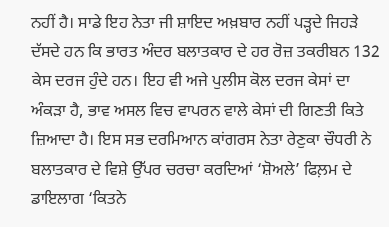ਨਹੀਂ ਹੈ। ਸਾਡੇ ਇਹ ਨੇਤਾ ਜੀ ਸ਼ਾਇਦ ਅਖ਼ਬਾਰ ਨਹੀਂ ਪੜ੍ਹਦੇ ਜਿਹੜੇ ਦੱਸਦੇ ਹਨ ਕਿ ਭਾਰਤ ਅੰਦਰ ਬਲਾਤਕਾਰ ਦੇ ਹਰ ਰੋਜ਼ ਤਕਰੀਬਨ 132 ਕੇਸ ਦਰਜ ਹੁੰਦੇ ਹਨ। ਇਹ ਵੀ ਅਜੇ ਪੁਲੀਸ ਕੋਲ ਦਰਜ ਕੇਸਾਂ ਦਾ ਅੰਕੜਾ ਹੈ, ਭਾਵ ਅਸਲ ਵਿਚ ਵਾਪਰਨ ਵਾਲੇ ਕੇਸਾਂ ਦੀ ਗਿਣਤੀ ਕਿਤੇ ਜ਼ਿਆਦਾ ਹੈ। ਇਸ ਸਭ ਦਰਮਿਆਨ ਕਾਂਗਰਸ ਨੇਤਾ ਰੇਣੁਕਾ ਚੌਧਰੀ ਨੇ ਬਲਾਤਕਾਰ ਦੇ ਵਿਸ਼ੇ ਉੱਪਰ ਚਰਚਾ ਕਰਦਿਆਂ ‘ਸ਼ੋਅਲੇ’ ਫਿਲ਼ਮ ਦੇ ਡਾਇਲਾਗ ‘ਕਿਤਨੇ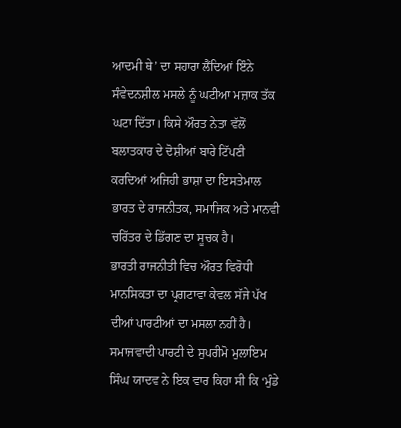ਆਦਮੀ ਥੇ’ ਦਾ ਸਹਾਰਾ ਲੈਂਦਿਆਂ ਇੰਨੇ ਸੰਵੇਦਨਸ਼ੀਲ ਮਸਲੇ ਨੂੰ ਘਟੀਆ ਮਜ਼ਾਕ ਤੱਕ ਘਟਾ ਦਿੱਤਾ। ਕਿਸੇ ਔਰਤ ਨੇਤਾ ਵੱਲੋਂ ਬਲਾਤਕਾਰ ਦੇ ਦੋਸ਼ੀਆਂ ਬਾਰੇ ਟਿੱਪਣੀ ਕਰਦਿਆਂ ਅਜਿਹੀ ਭਾਸ਼ਾ ਦਾ ਇਸਤੇਮਾਲ ਭਾਰਤ ਦੇ ਰਾਜਨੀਤਕ, ਸਮਾਜਿਕ ਅਤੇ ਮਾਨਵੀ ਚਰਿੱਤਰ ਦੇ ਡਿੱਗਣ ਦਾ ਸੂਚਕ ਹੈ।
ਭਾਰਤੀ ਰਾਜਨੀਤੀ ਵਿਚ ਔਰਤ ਵਿਰੋਧੀ ਮਾਨਸਿਕਤਾ ਦਾ ਪ੍ਰਗਟਾਵਾ ਕੇਵਲ ਸੱਜੇ ਪੱਖ ਦੀਆਂ ਪਾਰਟੀਆਂ ਦਾ ਮਸਲਾ ਨਹੀਂ ਹੈ। ਸਮਾਜਵਾਦੀ ਪਾਰਟੀ ਦੇ ਸੁਪਰੀਮੋ ਮੁਲਾਇਮ ਸਿੰਘ ਯਾਦਵ ਨੇ ਇਕ ਵਾਰ ਕਿਹਾ ਸੀ ਕਿ ‘ਮੁੰਡੇ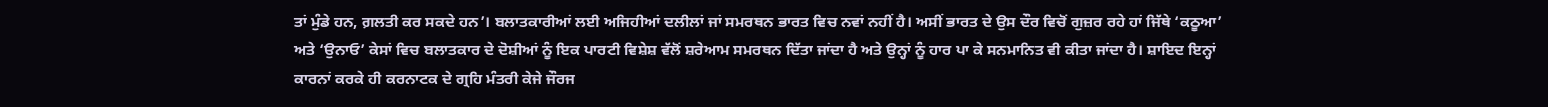ਤਾਂ ਮੁੰਡੇ ਹਨ, ਗ਼ਲਤੀ ਕਰ ਸਕਦੇ ਹਨ’। ਬਲਾਤਕਾਰੀਆਂ ਲਈ ਅਜਿਹੀਆਂ ਦਲੀਲਾਂ ਜਾਂ ਸਮਰਥਨ ਭਾਰਤ ਵਿਚ ਨਵਾਂ ਨਹੀਂ ਹੈ। ਅਸੀਂ ਭਾਰਤ ਦੇ ਉਸ ਦੌਰ ਵਿਚੋਂ ਗੁਜ਼ਰ ਰਹੇ ਹਾਂ ਜਿੱਥੇ ‘ਕਠੂਆ’ ਅਤੇ ‘ਉਨਾਓ’ ਕੇਸਾਂ ਵਿਚ ਬਲਾਤਕਾਰ ਦੇ ਦੋਸ਼ੀਆਂ ਨੂੰ ਇਕ ਪਾਰਟੀ ਵਿਸ਼ੇਸ਼ ਵੱਲੋਂ ਸ਼ਰੇਆਮ ਸਮਰਥਨ ਦਿੱਤਾ ਜਾਂਦਾ ਹੈ ਅਤੇ ਉਨ੍ਹਾਂ ਨੂੰ ਹਾਰ ਪਾ ਕੇ ਸਨਮਾਨਿਤ ਵੀ ਕੀਤਾ ਜਾਂਦਾ ਹੈ। ਸ਼ਾਇਦ ਇਨ੍ਹਾਂ ਕਾਰਨਾਂ ਕਰਕੇ ਹੀ ਕਰਨਾਟਕ ਦੇ ਗ੍ਰਹਿ ਮੰਤਰੀ ਕੇਜੇ ਜੌਰਜ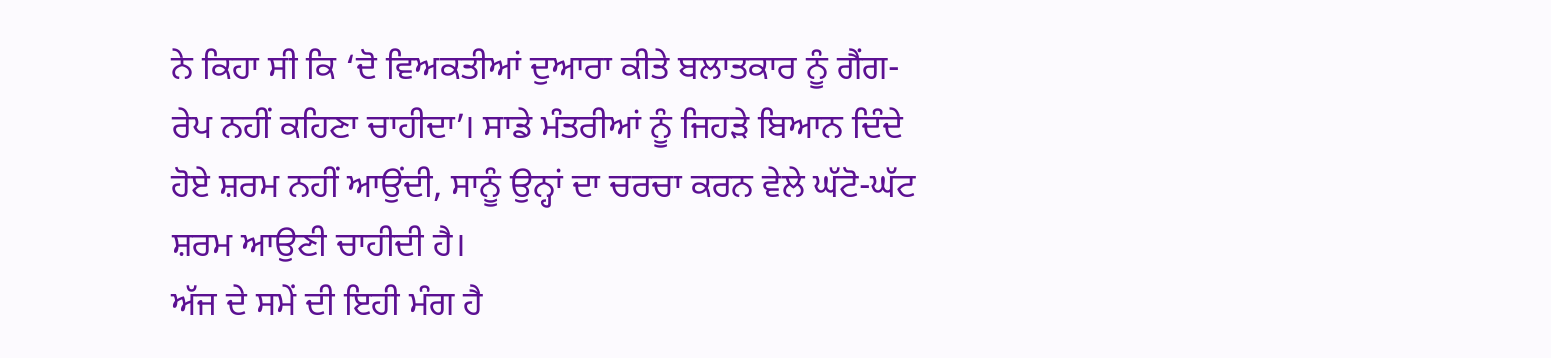ਨੇ ਕਿਹਾ ਸੀ ਕਿ ‘ਦੋ ਵਿਅਕਤੀਆਂ ਦੁਆਰਾ ਕੀਤੇ ਬਲਾਤਕਾਰ ਨੂੰ ਗੈਂਗ-ਰੇਪ ਨਹੀਂ ਕਹਿਣਾ ਚਾਹੀਦਾ’। ਸਾਡੇ ਮੰਤਰੀਆਂ ਨੂੰ ਜਿਹੜੇ ਬਿਆਨ ਦਿੰਦੇ ਹੋਏ ਸ਼ਰਮ ਨਹੀਂ ਆਉਂਦੀ, ਸਾਨੂੰ ਉਨ੍ਹਾਂ ਦਾ ਚਰਚਾ ਕਰਨ ਵੇਲੇ ਘੱਟੋ-ਘੱਟ ਸ਼ਰਮ ਆਉਣੀ ਚਾਹੀਦੀ ਹੈ।
ਅੱਜ ਦੇ ਸਮੇਂ ਦੀ ਇਹੀ ਮੰਗ ਹੈ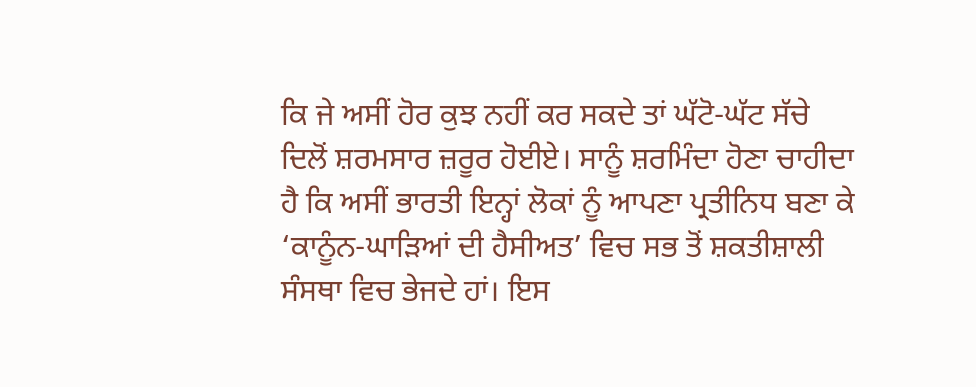ਕਿ ਜੇ ਅਸੀਂ ਹੋਰ ਕੁਝ ਨਹੀਂ ਕਰ ਸਕਦੇ ਤਾਂ ਘੱਟੋ-ਘੱਟ ਸੱਚੇ ਦਿਲੋਂ ਸ਼ਰਮਸਾਰ ਜ਼ਰੂਰ ਹੋਈਏ। ਸਾਨੂੰ ਸ਼ਰਮਿੰਦਾ ਹੋਣਾ ਚਾਹੀਦਾ ਹੈ ਕਿ ਅਸੀਂ ਭਾਰਤੀ ਇਨ੍ਹਾਂ ਲੋਕਾਂ ਨੂੰ ਆਪਣਾ ਪ੍ਰਤੀਨਿਧ ਬਣਾ ਕੇ ‘ਕਾਨੂੰਨ-ਘਾੜਿਆਂ ਦੀ ਹੈਸੀਅਤ’ ਵਿਚ ਸਭ ਤੋਂ ਸ਼ਕਤੀਸ਼ਾਲੀ ਸੰਸਥਾ ਵਿਚ ਭੇਜਦੇ ਹਾਂ। ਇਸ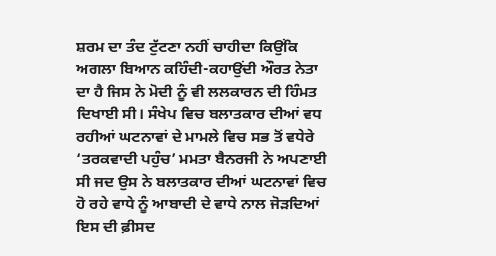ਸ਼ਰਮ ਦਾ ਤੰਦ ਟੁੱਟਣਾ ਨਹੀਂ ਚਾਹੀਦਾ ਕਿਉਂਕਿ ਅਗਲਾ ਬਿਆਨ ਕਹਿੰਦੀ-ਕਹਾਉਂਦੀ ਔਰਤ ਨੇਤਾ ਦਾ ਹੈ ਜਿਸ ਨੇ ਮੋਦੀ ਨੂੰ ਵੀ ਲਲਕਾਰਨ ਦੀ ਹਿੰਮਤ ਦਿਖਾਈ ਸੀ। ਸੰਖੇਪ ਵਿਚ ਬਲਾਤਕਾਰ ਦੀਆਂ ਵਧ ਰਹੀਆਂ ਘਟਨਾਵਾਂ ਦੇ ਮਾਮਲੇ ਵਿਚ ਸਭ ਤੋਂ ਵਧੇਰੇ ‘ਤਰਕਵਾਦੀ ਪਹੁੰਚ’ ਮਮਤਾ ਬੈਨਰਜੀ ਨੇ ਅਪਣਾਈ ਸੀ ਜਦ ਉਸ ਨੇ ਬਲਾਤਕਾਰ ਦੀਆਂ ਘਟਨਾਵਾਂ ਵਿਚ ਹੋ ਰਹੇ ਵਾਧੇ ਨੂੰ ਆਬਾਦੀ ਦੇ ਵਾਧੇ ਨਾਲ ਜੋੜਦਿਆਂ ਇਸ ਦੀ ਫ਼ੀਸਦ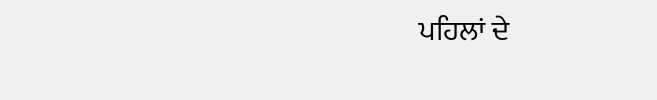ਪਹਿਲਾਂ ਦੇ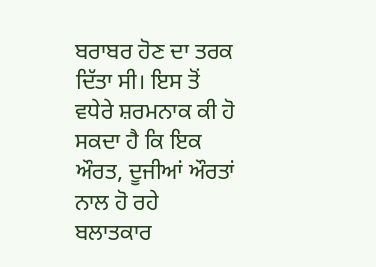ਬਰਾਬਰ ਹੋਣ ਦਾ ਤਰਕ ਦਿੱਤਾ ਸੀ। ਇਸ ਤੋਂ ਵਧੇਰੇ ਸ਼ਰਮਨਾਕ ਕੀ ਹੋ ਸਕਦਾ ਹੈ ਕਿ ਇਕ ਔਰਤ, ਦੂਜੀਆਂ ਔਰਤਾਂ ਨਾਲ ਹੋ ਰਹੇ ਬਲਾਤਕਾਰ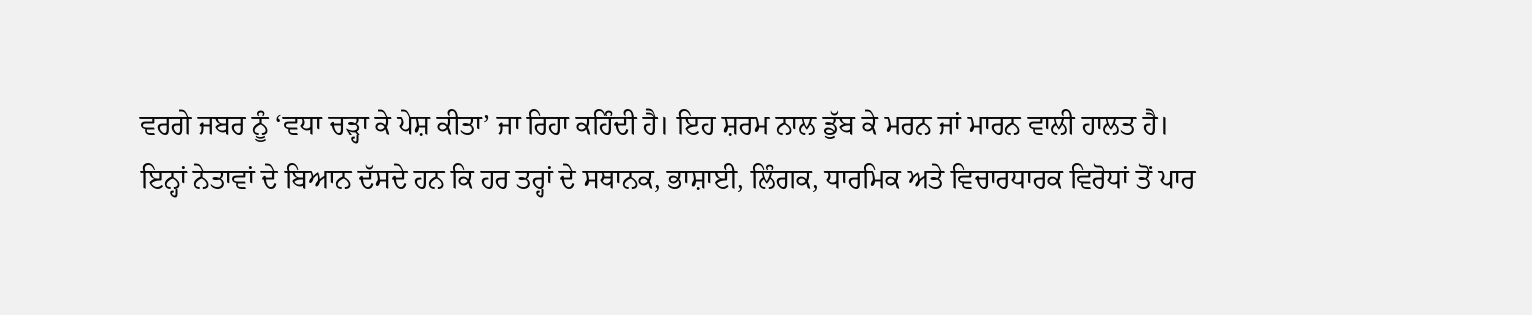ਵਰਗੇ ਜਬਰ ਨੂੰ ‘ਵਧਾ ਚੜ੍ਹਾ ਕੇ ਪੇਸ਼ ਕੀਤਾ’ ਜਾ ਰਿਹਾ ਕਹਿੰਦੀ ਹੈ। ਇਹ ਸ਼ਰਮ ਨਾਲ ਡੁੱਬ ਕੇ ਮਰਨ ਜਾਂ ਮਾਰਨ ਵਾਲੀ ਹਾਲਤ ਹੈ।
ਇਨ੍ਹਾਂ ਨੇਤਾਵਾਂ ਦੇ ਬਿਆਨ ਦੱਸਦੇ ਹਨ ਕਿ ਹਰ ਤਰ੍ਹਾਂ ਦੇ ਸਥਾਨਕ, ਭਾਸ਼ਾਈ, ਲਿੰਗਕ, ਧਾਰਮਿਕ ਅਤੇ ਵਿਚਾਰਧਾਰਕ ਵਿਰੋਧਾਂ ਤੋਂ ਪਾਰ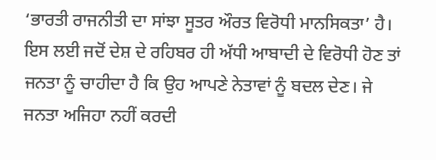‘ਭਾਰਤੀ ਰਾਜਨੀਤੀ ਦਾ ਸਾਂਝਾ ਸੂਤਰ ਔਰਤ ਵਿਰੋਧੀ ਮਾਨਸਿਕਤਾ’ ਹੈ। ਇਸ ਲਈ ਜਦੋਂ ਦੇਸ਼ ਦੇ ਰਹਿਬਰ ਹੀ ਅੱਧੀ ਆਬਾਦੀ ਦੇ ਵਿਰੋਧੀ ਹੋਣ ਤਾਂ ਜਨਤਾ ਨੂੰ ਚਾਹੀਦਾ ਹੈ ਕਿ ਉਹ ਆਪਣੇ ਨੇਤਾਵਾਂ ਨੂੰ ਬਦਲ ਦੇਣ। ਜੇ ਜਨਤਾ ਅਜਿਹਾ ਨਹੀਂ ਕਰਦੀ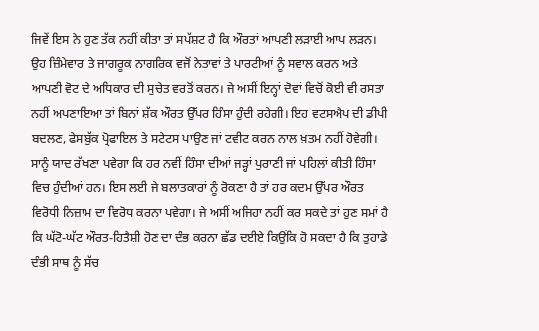ਜਿਵੇਂ ਇਸ ਨੇ ਹੁਣ ਤੱਕ ਨਹੀਂ ਕੀਤਾ ਤਾਂ ਸਪੱਸ਼ਟ ਹੈ ਕਿ ਔਰਤਾਂ ਆਪਣੀ ਲੜਾਈ ਆਪ ਲੜਨ। ਉਹ ਜ਼ਿੰਮੇਵਾਰ ਤੇ ਜਾਗਰੂਕ ਨਾਗਰਿਕ ਵਜੋਂ ਨੇਤਾਵਾਂ ਤੇ ਪਾਰਟੀਆਂ ਨੂੰ ਸਵਾਲ ਕਰਨ ਅਤੇ ਆਪਣੀ ਵੋਟ ਦੇ ਅਧਿਕਾਰ ਦੀ ਸੁਚੇਤ ਵਰਤੋਂ ਕਰਨ। ਜੇ ਅਸੀਂ ਇਨ੍ਹਾਂ ਦੋਵਾਂ ਵਿਚੋਂ ਕੋਈ ਵੀ ਰਸਤਾ ਨਹੀਂ ਅਪਣਾਇਆ ਤਾਂ ਬਿਨਾਂ ਸ਼ੱਕ ਔਰਤ ਉੱਪਰ ਹਿੰਸਾ ਹੁੰਦੀ ਰਹੇਗੀ। ਇਹ ਵਟਸਐਪ ਦੀ ਡੀਪੀ ਬਦਲਣ, ਫੇਸਬੁੱਕ ਪ੍ਰੋਫਾਇਲ ਤੇ ਸਟੇਟਸ ਪਾਉਣ ਜਾਂ ਟਵੀਟ ਕਰਨ ਨਾਲ ਖ਼ਤਮ ਨਹੀਂ ਹੋਵੇਗੀ। ਸਾਨੂੰ ਯਾਦ ਰੱਖਣਾ ਪਵੇਗਾ ਕਿ ਹਰ ਨਵੀਂ ਹਿੰਸਾ ਦੀਆਂ ਜੜ੍ਹਾਂ ਪੁਰਾਣੀ ਜਾਂ ਪਹਿਲਾਂ ਕੀਤੀ ਹਿੰਸਾ ਵਿਚ ਹੁੰਦੀਆਂ ਹਨ। ਇਸ ਲਈ ਜੇ ਬਲਾਤਕਾਰਾਂ ਨੂੰ ਰੋਕਣਾ ਹੈ ਤਾਂ ਹਰ ਕਦਮ ਉੱਪਰ ਔਰਤ ਵਿਰੋਧੀ ਨਿਜ਼ਾਮ ਦਾ ਵਿਰੋਧ ਕਰਨਾ ਪਵੇਗਾ। ਜੇ ਅਸੀਂ ਅਜਿਹਾ ਨਹੀਂ ਕਰ ਸਕਦੇ ਤਾਂ ਹੁਣ ਸਮਾਂ ਹੈ ਕਿ ਘੱਟੋ-ਘੱਟ ਔਰਤ-ਹਿਤੈਸ਼ੀ ਹੋਣ ਦਾ ਦੰਭ ਕਰਨਾ ਛੱਡ ਦਈਏ ਕਿਉਂਕਿ ਹੋ ਸਕਦਾ ਹੈ ਕਿ ਤੁਹਾਡੇ ਦੰਭੀ ਸਾਥ ਨੂੰ ਸੱਚ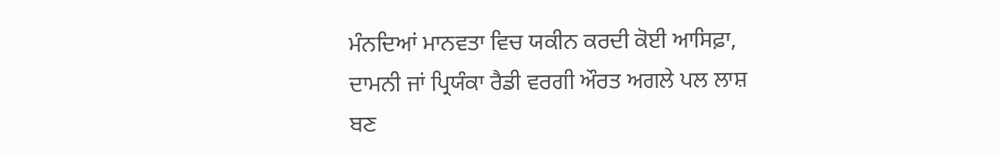ਮੰਨਦਿਆਂ ਮਾਨਵਤਾ ਵਿਚ ਯਕੀਨ ਕਰਦੀ ਕੋਈ ਆਸਿਫ਼ਾ, ਦਾਮਨੀ ਜਾਂ ਪ੍ਰਿਯੰਕਾ ਰੈਡੀ ਵਰਗੀ ਔਰਤ ਅਗਲੇ ਪਲ ਲਾਸ਼ ਬਣ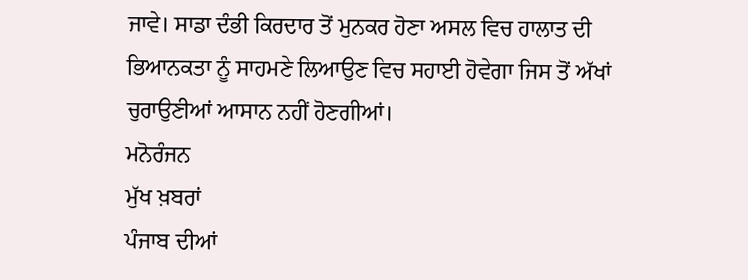ਜਾਵੇ। ਸਾਡਾ ਦੰਭੀ ਕਿਰਦਾਰ ਤੋਂ ਮੁਨਕਰ ਹੋਣਾ ਅਸਲ ਵਿਚ ਹਾਲਾਤ ਦੀ ਭਿਆਨਕਤਾ ਨੂੰ ਸਾਹਮਣੇ ਲਿਆਉਣ ਵਿਚ ਸਹਾਈ ਹੋਵੇਗਾ ਜਿਸ ਤੋਂ ਅੱਖਾਂ ਚੁਰਾਉਣੀਆਂ ਆਸਾਨ ਨਹੀਂ ਹੋਣਗੀਆਂ।
ਮਨੋਰੰਜਨ
ਮੁੱਖ ਖ਼ਬਰਾਂ
ਪੰਜਾਬ ਦੀਆਂ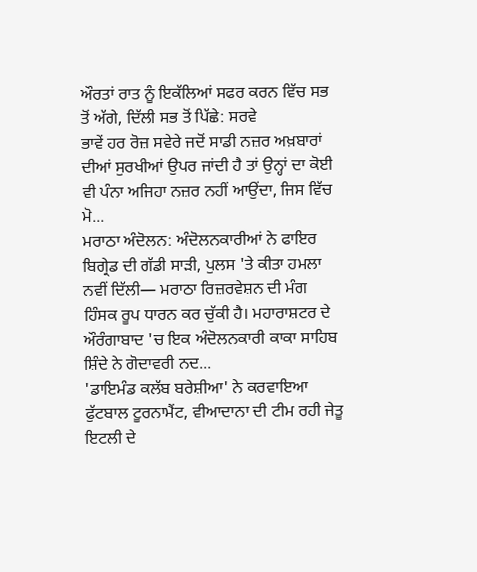ਔਰਤਾਂ ਰਾਤ ਨੂੰ ਇਕੱਲਿਆਂ ਸਫਰ ਕਰਨ ਵਿੱਚ ਸਭ ਤੋਂ ਅੱਗੇ, ਦਿੱਲੀ ਸਭ ਤੋਂ ਪਿੱਛੇ: ਸਰਵੇ
ਭਾਵੇਂ ਹਰ ਰੋਜ਼ ਸਵੇਰੇ ਜਦੋਂ ਸਾਡੀ ਨਜ਼ਰ ਅਖ਼ਬਾਰਾਂ ਦੀਆਂ ਸੁਰਖੀਆਂ ਉਪਰ ਜਾਂਦੀ ਹੈ ਤਾਂ ਉਨ੍ਹਾਂ ਦਾ ਕੋਈ ਵੀ ਪੰਨਾ ਅਜਿਹਾ ਨਜ਼ਰ ਨਹੀਂ ਆਉਂਦਾ, ਜਿਸ ਵਿੱਚ ਮੋ...
ਮਰਾਠਾ ਅੰਦੋਲਨ: ਅੰਦੋਲਨਕਾਰੀਆਂ ਨੇ ਫਾਇਰ ਬਿਗ੍ਰੇਡ ਦੀ ਗੱਡੀ ਸਾੜੀ, ਪੁਲਸ 'ਤੇ ਕੀਤਾ ਹਮਲਾ
ਨਵੀਂ ਦਿੱਲੀ— ਮਰਾਠਾ ਰਿਜ਼ਰਵੇਸ਼ਨ ਦੀ ਮੰਗ ਹਿੰਸਕ ਰੂਪ ਧਾਰਨ ਕਰ ਚੁੱਕੀ ਹੈ। ਮਹਾਰਾਸ਼ਟਰ ਦੇ ਔਰੰਗਾਬਾਦ 'ਚ ਇਕ ਅੰਦੋਲਨਕਾਰੀ ਕਾਕਾ ਸਾਹਿਬ ਸ਼ਿੰਦੇ ਨੇ ਗੋਦਾਵਰੀ ਨਦ...
'ਡਾਇਮੰਡ ਕਲੱਬ ਬਰੇਸ਼ੀਆ' ਨੇ ਕਰਵਾਇਆ ਫੁੱਟਬਾਲ ਟੂਰਨਾਮੈਂਟ, ਵੀਆਦਾਨਾ ਦੀ ਟੀਮ ਰਹੀ ਜੇਤੂ
ਇਟਲੀ ਦੇ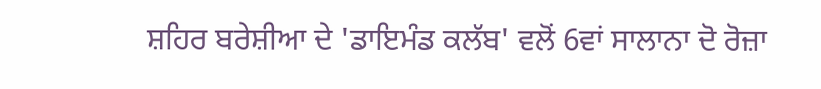ਸ਼ਹਿਰ ਬਰੇਸ਼ੀਆ ਦੇ 'ਡਾਇਮੰਡ ਕਲੱਬ' ਵਲੋਂ 6ਵਾਂ ਸਾਲਾਨਾ ਦੋ ਰੋਜ਼ਾ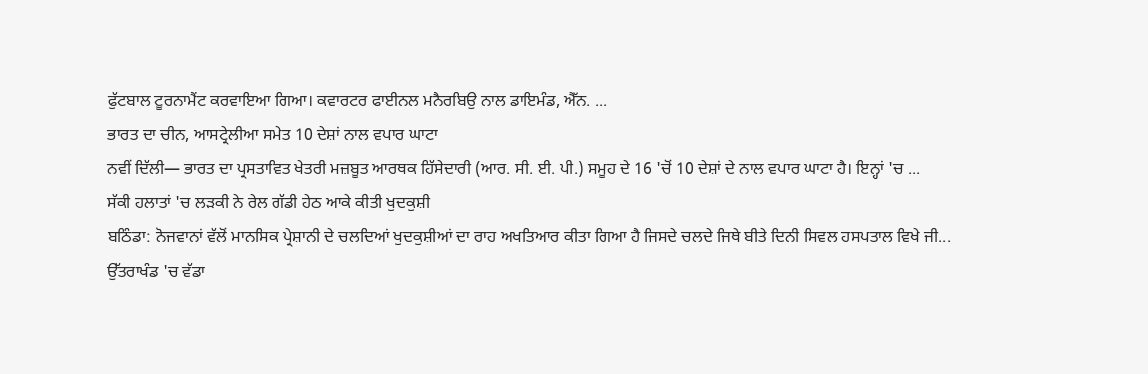ਫੁੱਟਬਾਲ ਟੂਰਨਾਮੈਂਟ ਕਰਵਾਇਆ ਗਿਆ। ਕਵਾਰਟਰ ਫਾਈਨਲ ਮਨੈਰਬਿਉ ਨਾਲ ਡਾਇਮੰਡ, ਐੱਨ. ...
ਭਾਰਤ ਦਾ ਚੀਨ, ਆਸਟ੍ਰੇਲੀਆ ਸਮੇਤ 10 ਦੇਸ਼ਾਂ ਨਾਲ ਵਪਾਰ ਘਾਟਾ
ਨਵੀਂ ਦਿੱਲੀ— ਭਾਰਤ ਦਾ ਪ੍ਰਸਤਾਵਿਤ ਖੇਤਰੀ ਮਜ਼ਬੂਤ ਆਰਥਕ ਹਿੱਸੇਦਾਰੀ (ਆਰ. ਸੀ. ਈ. ਪੀ.) ਸਮੂਹ ਦੇ 16 'ਚੋਂ 10 ਦੇਸ਼ਾਂ ਦੇ ਨਾਲ ਵਪਾਰ ਘਾਟਾ ਹੈ। ਇਨ੍ਹਾਂ 'ਚ ...
ਸੱਕੀ ਹਲਾਤਾਂ 'ਚ ਲੜਕੀ ਨੇ ਰੇਲ ਗੱਡੀ ਹੇਠ ਆਕੇ ਕੀਤੀ ਖੁਦਕੁਸ਼ੀ
ਬਠਿੰਡਾ: ਨੋਜਵਾਨਾਂ ਵੱਲੋਂ ਮਾਨਸਿਕ ਪ੍ਰੇਸ਼ਾਨੀ ਦੇ ਚਲਦਿਆਂ ਖੁਦਕੁਸ਼ੀਆਂ ਦਾ ਰਾਹ ਅਖਤਿਆਰ ਕੀਤਾ ਗਿਆ ਹੈ ਜਿਸਦੇ ਚਲਦੇ ਜਿਥੇ ਬੀਤੇ ਦਿਨੀ ਸਿਵਲ ਹਸਪਤਾਲ ਵਿਖੇ ਜੀ...
ਉੱਤਰਾਖੰਡ 'ਚ ਵੱਡਾ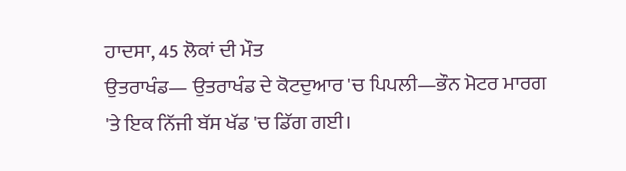ਹਾਦਸਾ, 45 ਲੋਕਾਂ ਦੀ ਮੌਤ
ਉਤਰਾਖੰਡ— ਉਤਰਾਖੰਡ ਦੇ ਕੋਟਦੁਆਰ 'ਚ ਪਿਪਲੀ—ਭੌਨ ਮੋਟਰ ਮਾਰਗ 'ਤੇ ਇਕ ਨਿੱਜੀ ਬੱਸ ਖੱਡ 'ਚ ਡਿੱਗ ਗਈ।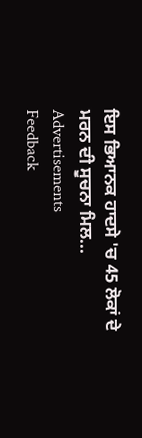ਇਸ ਭਿਆਨਕ ਹਾਦਸੇ 'ਚ 45 ਲੋਕਾਂ ਦੇ ਮਰਨ ਦੀ ਸੂਚਨਾ ਮਿਲ...
Advertisements
Feedback